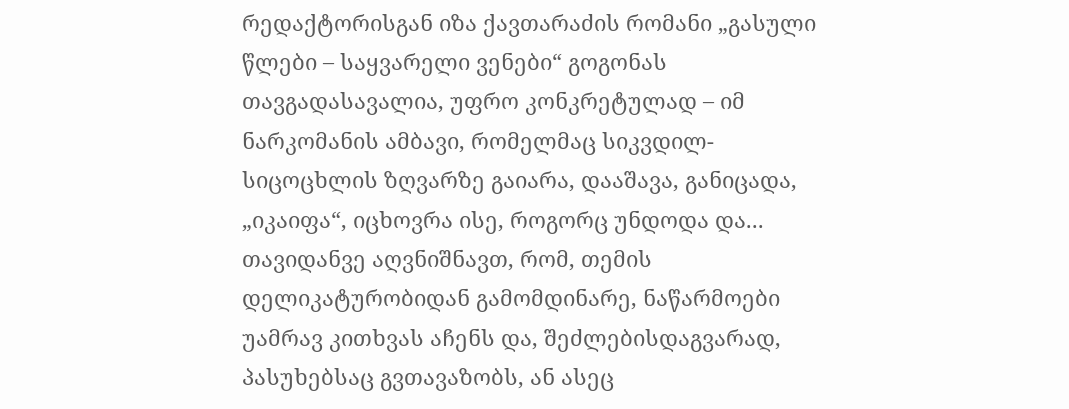რედაქტორისგან იზა ქავთარაძის რომანი „გასული წლები – საყვარელი ვენები“ გოგონას თავგადასავალია, უფრო კონკრეტულად – იმ ნარკომანის ამბავი, რომელმაც სიკვდილ-სიცოცხლის ზღვარზე გაიარა, დააშავა, განიცადა, „იკაიფა“, იცხოვრა ისე, როგორც უნდოდა და...
თავიდანვე აღვნიშნავთ, რომ, თემის დელიკატურობიდან გამომდინარე, ნაწარმოები უამრავ კითხვას აჩენს და, შეძლებისდაგვარად, პასუხებსაც გვთავაზობს, ან ასეც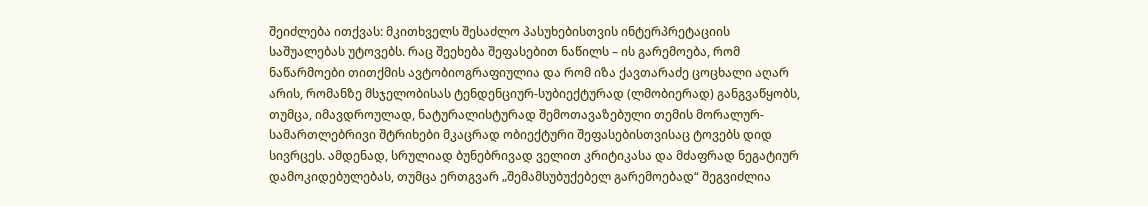შეიძლება ითქვას: მკითხველს შესაძლო პასუხებისთვის ინტერპრეტაციის საშუალებას უტოვებს. რაც შეეხება შეფასებით ნაწილს – ის გარემოება, რომ ნაწარმოები თითქმის ავტობიოგრაფიულია და რომ იზა ქავთარაძე ცოცხალი აღარ არის, რომანზე მსჯელობისას ტენდენციურ-სუბიექტურად (ლმობიერად) განგვაწყობს, თუმცა, იმავდროულად, ნატურალისტურად შემოთავაზებული თემის მორალურ-სამართლებრივი შტრიხები მკაცრად ობიექტური შეფასებისთვისაც ტოვებს დიდ სივრცეს. ამდენად, სრულიად ბუნებრივად ველით კრიტიკასა და მძაფრად ნეგატიურ დამოკიდებულებას, თუმცა ერთგვარ „შემამსუბუქებელ გარემოებად“ შეგვიძლია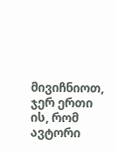მივიჩნიოთ, ჯერ ერთი ის, რომ ავტორი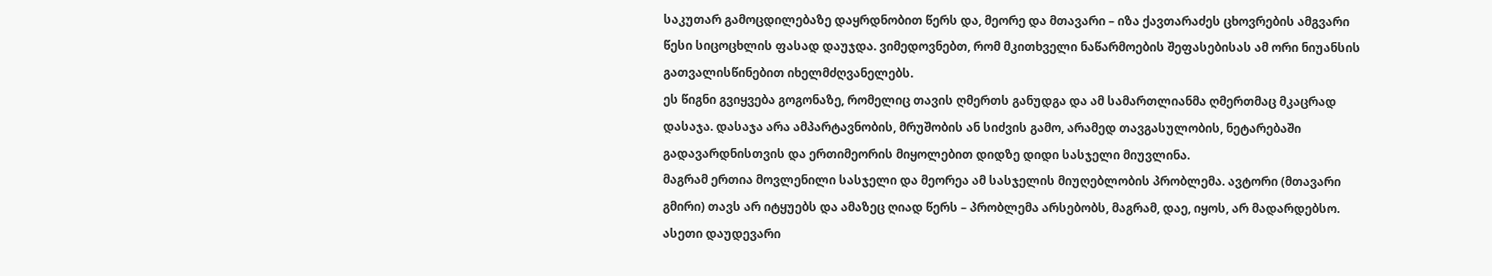საკუთარ გამოცდილებაზე დაყრდნობით წერს და, მეორე და მთავარი – იზა ქავთარაძეს ცხოვრების ამგვარი წესი სიცოცხლის ფასად დაუჯდა. ვიმედოვნებთ, რომ მკითხველი ნაწარმოების შეფასებისას ამ ორი ნიუანსის გათვალისწინებით იხელმძღვანელებს.
ეს წიგნი გვიყვება გოგონაზე, რომელიც თავის ღმერთს განუდგა და ამ სამართლიანმა ღმერთმაც მკაცრად დასაჯა. დასაჯა არა ამპარტავნობის, მრუშობის ან სიძვის გამო, არამედ თავგასულობის, ნეტარებაში გადავარდნისთვის და ერთიმეორის მიყოლებით დიდზე დიდი სასჯელი მიუვლინა.
მაგრამ ერთია მოვლენილი სასჯელი და მეორეა ამ სასჯელის მიუღებლობის პრობლემა. ავტორი (მთავარი გმირი) თავს არ იტყუებს და ამაზეც ღიად წერს – პრობლემა არსებობს, მაგრამ, დაე, იყოს, არ მადარდებსო. ასეთი დაუდევარი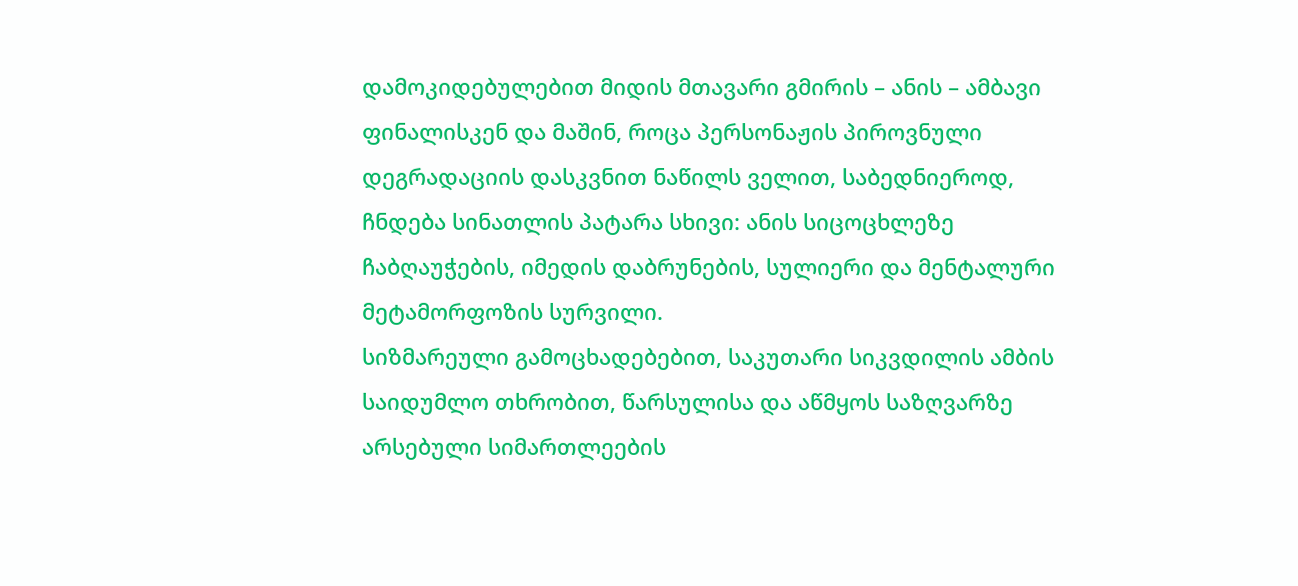დამოკიდებულებით მიდის მთავარი გმირის – ანის – ამბავი ფინალისკენ და მაშინ, როცა პერსონაჟის პიროვნული დეგრადაციის დასკვნით ნაწილს ველით, საბედნიეროდ, ჩნდება სინათლის პატარა სხივი: ანის სიცოცხლეზე ჩაბღაუჭების, იმედის დაბრუნების, სულიერი და მენტალური მეტამორფოზის სურვილი.
სიზმარეული გამოცხადებებით, საკუთარი სიკვდილის ამბის საიდუმლო თხრობით, წარსულისა და აწმყოს საზღვარზე არსებული სიმართლეების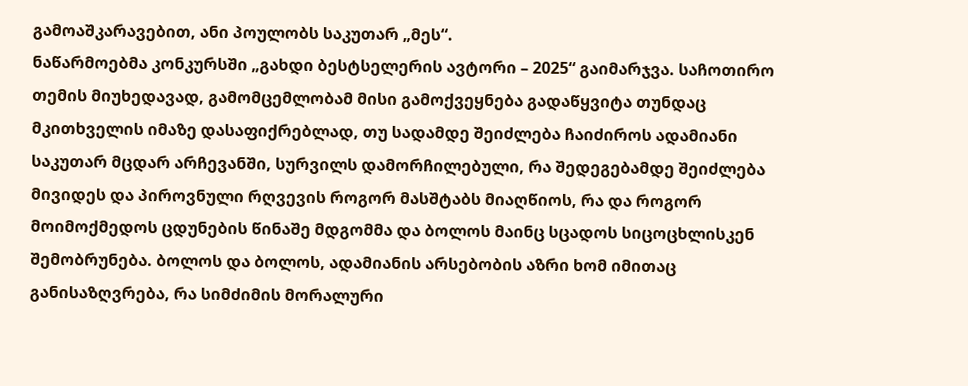გამოაშკარავებით, ანი პოულობს საკუთარ „მეს“.
ნაწარმოებმა კონკურსში „გახდი ბესტსელერის ავტორი – 2025“ გაიმარჯვა. საჩოთირო თემის მიუხედავად, გამომცემლობამ მისი გამოქვეყნება გადაწყვიტა თუნდაც მკითხველის იმაზე დასაფიქრებლად, თუ სადამდე შეიძლება ჩაიძიროს ადამიანი საკუთარ მცდარ არჩევანში, სურვილს დამორჩილებული, რა შედეგებამდე შეიძლება მივიდეს და პიროვნული რღვევის როგორ მასშტაბს მიაღწიოს, რა და როგორ მოიმოქმედოს ცდუნების წინაშე მდგომმა და ბოლოს მაინც სცადოს სიცოცხლისკენ შემობრუნება. ბოლოს და ბოლოს, ადამიანის არსებობის აზრი ხომ იმითაც განისაზღვრება, რა სიმძიმის მორალური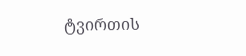ტვირთის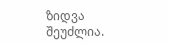ზიდვა შეუძლია.